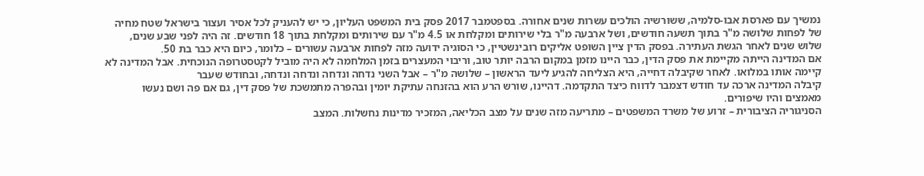נמשיך עם פארסת אבו-סלמיה, ששורשיה הולכים עשרות שנים אחורה. בספטמבר 2017 פסק בית המשפט העליון, כי יש להעניק לכל אסיר ועצור בישראל שטח מחיה של לפחות שלושה מ"ר בתוך תשעה חודשים, ושל ארבעה מ"ר בלי שירותים ומקלחת או 4.5 מ"ר עם שירותים ומקלחת בתוך 18 חודשים. זה היה לפני שבע שנים, שלוש שנים לאחר הגשת העתירה. בפסק הדין ציין השופט אליקים רובינשטיין, כי הסוגיה ידועה מזה לפחות ארבעה עשורים – כלומר, כיום היא כבר בת 50.
אם המדינה הייתה מקיימת את פסק הדין, כבר היינו מזמן במקום הרבה יותר טוב, וריבוי המעצרים בזמן המלחמה לא היה מוביל לקטסטרופה הנוכחית. אבל המדינה לא קיימה אותו במלואו. לאחר שקיבלה דחייה, היא הצליחה להגיע ליעד הראשון – שלושה מ"ר – אבל השני נדחה ונדחה ונדחה ונדחה, ובחודש שעבר
קיבלה המדינה ארכה עד חודש דצמבר לדווח כיצד התקדמה. דהיינו, שורש הרע הוא בהזנחה עתיקת יומין ובהפרה מתמשכת של פסק דין, גם אם פה ושם נעשו מאמצים והיו שיפורים.
הסניגוריה הציבורית – זרוע של משרד המשפטים – מתריעה מזה שנים על מצב הכליאה, המזכיר מדינות נחשלות. המצב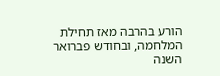הורע בהרבה מאז תחילת המלחמה, ובחודש פברואר השנה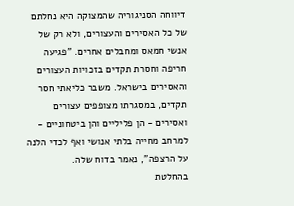דיווחה הסניגוריה שהמצוקה היא נחלתם של כל האסירים והעצורים, ולא רק של אנשי חמאס ומחבלים אחרים. "פגיעה חריפה וחסרת תקדים בזכויות העצורים והאסירים בישראל. משבר כליאתי חסר תקדים, במסגרתו מצופפים עצורים ואסירים - הן פליליים והן ביטחוניים - למרחב מחייה בלתי אנושי ואף לכדי הלנה על הרצפה", נאמר בדוח שלה.
בהחלטת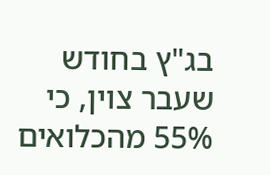בג"ץ בחודש שעבר צוין, כי 55% מהכלואים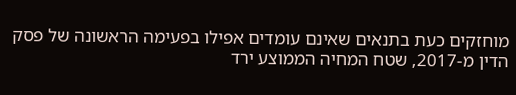מוחזקים כעת בתנאים שאינם עומדים אפילו בפעימה הראשונה של פסק הדין מ-2017, שטח המחיה הממוצע ירד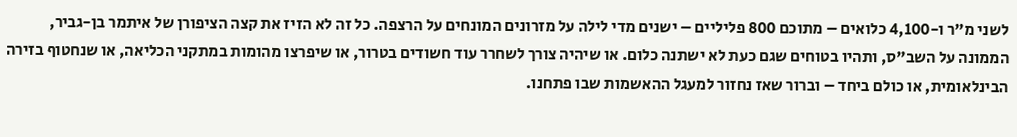לשני מ"ר ו-4,100 כלואים – מתוכם 800 פליליים – ישנים מדי לילה על מזרונים המונחים על הרצפה. כל זה לא הזיז את קצה הציפורן של איתמר בן-גביר, הממונה על השב"ס, ותהיו בטוחים שגם כעת לא ישתנה כלום. או שיהיה צורך לשחרר עוד חשודים בטרור, או שיפרצו מהומות במתקני הכליאה, או שנחטוף בזירה הבינלאומית, או כולם ביחד – וברור שאז נחזור למעגל ההאשמות שבו פתחנו.